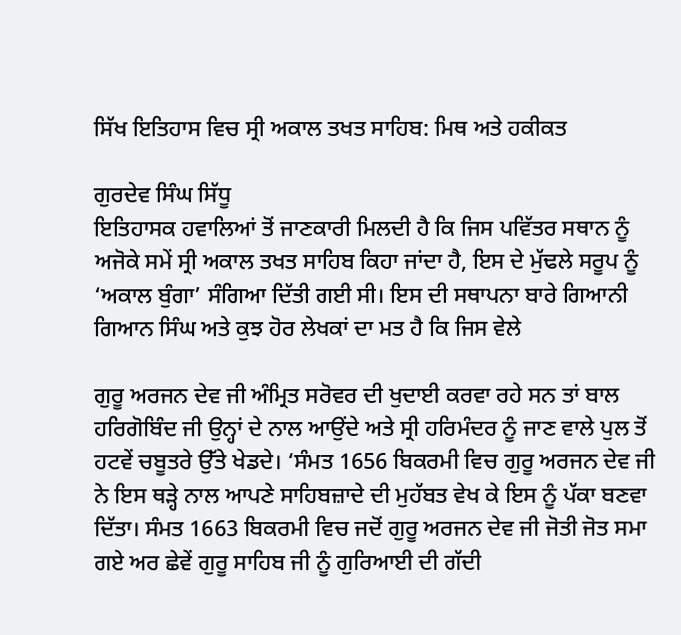ਸਿੱਖ ਇਤਿਹਾਸ ਵਿਚ ਸ੍ਰੀ ਅਕਾਲ ਤਖਤ ਸਾਹਿਬ: ਮਿਥ ਅਤੇ ਹਕੀਕਤ

ਗੁਰਦੇਵ ਸਿੰਘ ਸਿੱਧੂ
ਇਤਿਹਾਸਕ ਹਵਾਲਿਆਂ ਤੋਂ ਜਾਣਕਾਰੀ ਮਿਲਦੀ ਹੈ ਕਿ ਜਿਸ ਪਵਿੱਤਰ ਸਥਾਨ ਨੂੰ ਅਜੋਕੇ ਸਮੇਂ ਸ੍ਰੀ ਅਕਾਲ ਤਖਤ ਸਾਹਿਬ ਕਿਹਾ ਜਾਂਦਾ ਹੈ, ਇਸ ਦੇ ਮੁੱਢਲੇ ਸਰੂਪ ਨੂੰ ‘ਅਕਾਲ ਬੁੰਗਾ’ ਸੰਗਿਆ ਦਿੱਤੀ ਗਈ ਸੀ। ਇਸ ਦੀ ਸਥਾਪਨਾ ਬਾਰੇ ਗਿਆਨੀ ਗਿਆਨ ਸਿੰਘ ਅਤੇ ਕੁਝ ਹੋਰ ਲੇਖਕਾਂ ਦਾ ਮਤ ਹੈ ਕਿ ਜਿਸ ਵੇਲੇ

ਗੁਰੂ ਅਰਜਨ ਦੇਵ ਜੀ ਅੰਮ੍ਰਿਤ ਸਰੋਵਰ ਦੀ ਖੁਦਾਈ ਕਰਵਾ ਰਹੇ ਸਨ ਤਾਂ ਬਾਲ ਹਰਿਗੋਬਿੰਦ ਜੀ ਉਨ੍ਹਾਂ ਦੇ ਨਾਲ ਆਉਂਦੇ ਅਤੇ ਸ੍ਰੀ ਹਰਿਮੰਦਰ ਨੂੰ ਜਾਣ ਵਾਲੇ ਪੁਲ ਤੋਂ ਹਟਵੇਂ ਚਬੂਤਰੇ ਉੱਤੇ ਖੇਡਦੇ। ‘ਸੰਮਤ 1656 ਬਿਕਰਮੀ ਵਿਚ ਗੁਰੂ ਅਰਜਨ ਦੇਵ ਜੀ ਨੇ ਇਸ ਥੜ੍ਹੇ ਨਾਲ ਆਪਣੇ ਸਾਹਿਬਜ਼ਾਦੇ ਦੀ ਮੁਹੱਬਤ ਵੇਖ ਕੇ ਇਸ ਨੂੰ ਪੱਕਾ ਬਣਵਾ ਦਿੱਤਾ। ਸੰਮਤ 1663 ਬਿਕਰਮੀ ਵਿਚ ਜਦੋਂ ਗੁਰੂ ਅਰਜਨ ਦੇਵ ਜੀ ਜੋਤੀ ਜੋਤ ਸਮਾ ਗਏ ਅਰ ਛੇਵੇਂ ਗੁਰੂ ਸਾਹਿਬ ਜੀ ਨੂੰ ਗੁਰਿਆਈ ਦੀ ਗੱਦੀ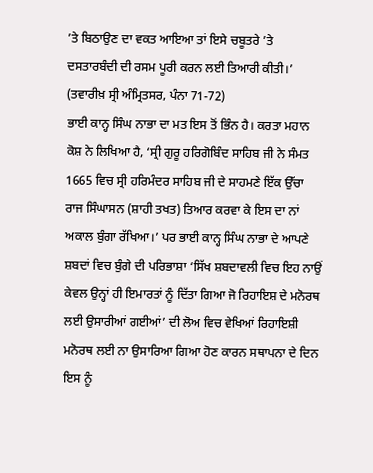’ਤੇ ਬਿਠਾਉਣ ਦਾ ਵਕਤ ਆਇਆ ਤਾਂ ਇਸੇ ਚਬੂਤਰੇ ’ਤੇ ਦਸਤਾਰਬੰਦੀ ਦੀ ਰਸਮ ਪੂਰੀ ਕਰਨ ਲਈ ਤਿਆਰੀ ਕੀਤੀ।’ (ਤਵਾਰੀਖ਼ ਸ੍ਰੀ ਅੰਮ੍ਰਿਤਸਰ, ਪੰਨਾ 71-72)
ਭਾਈ ਕਾਨ੍ਹ ਸਿੰਘ ਨਾਭਾ ਦਾ ਮਤ ਇਸ ਤੋਂ ਭਿੰਨ ਹੈ। ਕਰਤਾ ਮਹਾਨ ਕੋਸ਼ ਨੇ ਲਿਖਿਆ ਹੈ, ‘ਸ੍ਰੀ ਗੁਰੂ ਹਰਿਗੋਬਿੰਦ ਸਾਹਿਬ ਜੀ ਨੇ ਸੰਮਤ 1665 ਵਿਚ ਸ੍ਰੀ ਹਰਿਮੰਦਰ ਸਾਹਿਬ ਜੀ ਦੇ ਸਾਹਮਣੇ ਇੱਕ ਉੱਚਾ ਰਾਜ ਸਿੰਘਾਸਨ (ਸ਼ਾਹੀ ਤਖਤ) ਤਿਆਰ ਕਰਵਾ ਕੇ ਇਸ ਦਾ ਨਾਂ ਅਕਾਲ ਬੁੰਗਾ ਰੱਖਿਆ।’ ਪਰ ਭਾਈ ਕਾਨ੍ਹ ਸਿੰਘ ਨਾਭਾ ਦੇ ਆਪਣੇ ਸ਼ਬਦਾਂ ਵਿਚ ਬੁੰਗੇ ਦੀ ਪਰਿਭਾਸ਼ਾ ‘ਸਿੱਖ ਸ਼ਬਦਾਵਲੀ ਵਿਚ ਇਹ ਨਾਉਂ ਕੇਵਲ ਉਨ੍ਹਾਂ ਹੀ ਇਮਾਰਤਾਂ ਨੂੰ ਦਿੱਤਾ ਗਿਆ ਜੋ ਰਿਹਾਇਸ਼ ਦੇ ਮਨੋਰਥ ਲਈ ਉਸਾਰੀਆਂ ਗਈਆਂ’ ਦੀ ਲੋਅ ਵਿਚ ਵੇਖਿਆਂ ਰਿਹਾਇਸ਼ੀ ਮਨੋਰਥ ਲਈ ਨਾ ਉਸਾਰਿਆ ਗਿਆ ਹੋਣ ਕਾਰਨ ਸਥਾਪਨਾ ਦੇ ਦਿਨ ਇਸ ਨੂੰ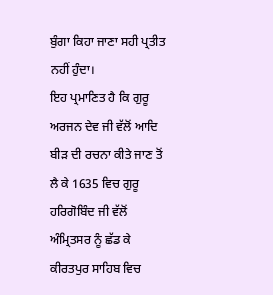ਬੁੰਗਾ ਕਿਹਾ ਜਾਣਾ ਸਹੀ ਪ੍ਰਤੀਤ ਨਹੀਂ ਹੁੰਦਾ।
ਇਹ ਪ੍ਰਮਾਣਿਤ ਹੈ ਕਿ ਗੁਰੂ ਅਰਜਨ ਦੇਵ ਜੀ ਵੱਲੋਂ ਆਦਿ ਬੀੜ ਦੀ ਰਚਨਾ ਕੀਤੇ ਜਾਣ ਤੋਂ ਲੈ ਕੇ 1635 ਵਿਚ ਗੁਰੂ ਹਰਿਗੋਬਿੰਦ ਜੀ ਵੱਲੋਂ ਅੰਮ੍ਰਿਤਸਰ ਨੂੰ ਛੱਡ ਕੇ ਕੀਰਤਪੁਰ ਸਾਹਿਬ ਵਿਚ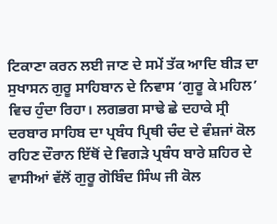ਟਿਕਾਣਾ ਕਰਨ ਲਈ ਜਾਣ ਦੇ ਸਮੇਂ ਤੱਕ ਆਦਿ ਬੀੜ ਦਾ ਸੁਖਾਸਨ ਗੁਰੂ ਸਾਹਿਬਾਨ ਦੇ ਨਿਵਾਸ ‘ਗੁਰੂ ਕੇ ਮਹਿਲ’ ਵਿਚ ਹੁੰਦਾ ਰਿਹਾ। ਲਗਭਗ ਸਾਢੇ ਛੇ ਦਹਾਕੇ ਸ੍ਰੀ ਦਰਬਾਰ ਸਾਹਿਬ ਦਾ ਪ੍ਰਬੰਧ ਪ੍ਰਿਥੀ ਚੰਦ ਦੇ ਵੰਸ਼ਜਾਂ ਕੋਲ ਰਹਿਣ ਦੌਰਾਨ ਇੱਥੋਂ ਦੇ ਵਿਗੜੇ ਪ੍ਰਬੰਧ ਬਾਰੇ ਸ਼ਹਿਰ ਦੇ ਵਾਸੀਆਂ ਵੱਲੋਂ ਗੁਰੂ ਗੋਬਿੰਦ ਸਿੰਘ ਜੀ ਕੋਲ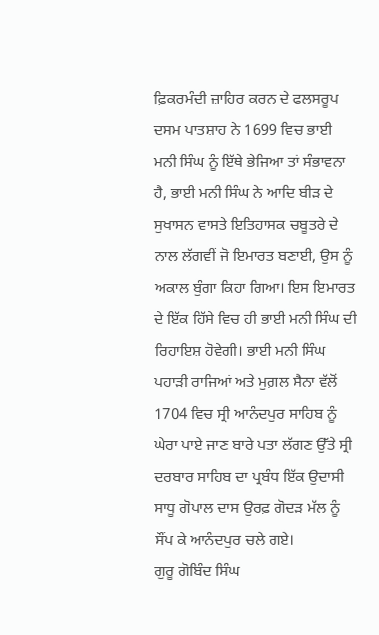ਫ਼ਿਕਰਮੰਦੀ ਜ਼ਾਹਿਰ ਕਰਨ ਦੇ ਫਲਸਰੂਪ ਦਸਮ ਪਾਤਸ਼ਾਹ ਨੇ 1699 ਵਿਚ ਭਾਈ ਮਨੀ ਸਿੰਘ ਨੂੰ ਇੱਥੇ ਭੇਜਿਆ ਤਾਂ ਸੰਭਾਵਨਾ ਹੈ, ਭਾਈ ਮਨੀ ਸਿੰਘ ਨੇ ਆਦਿ ਬੀੜ ਦੇ ਸੁਖਾਸਨ ਵਾਸਤੇ ਇਤਿਹਾਸਕ ਚਬੂਤਰੇ ਦੇ ਨਾਲ ਲੱਗਵੀਂ ਜੋ ਇਮਾਰਤ ਬਣਾਈ, ਉਸ ਨੂੰ ਅਕਾਲ ਬੁੰਗਾ ਕਿਹਾ ਗਿਆ। ਇਸ ਇਮਾਰਤ ਦੇ ਇੱਕ ਹਿੱਸੇ ਵਿਚ ਹੀ ਭਾਈ ਮਨੀ ਸਿੰਘ ਦੀ ਰਿਹਾਇਸ਼ ਹੋਵੇਗੀ। ਭਾਈ ਮਨੀ ਸਿੰਘ ਪਹਾੜੀ ਰਾਜਿਆਂ ਅਤੇ ਮੁਗ਼ਲ ਸੈਨਾ ਵੱਲੋਂ 1704 ਵਿਚ ਸ੍ਰੀ ਆਨੰਦਪੁਰ ਸਾਹਿਬ ਨੂੰ ਘੇਰਾ ਪਾਏ ਜਾਣ ਬਾਰੇ ਪਤਾ ਲੱਗਣ ਉੱਤੇ ਸ੍ਰੀ ਦਰਬਾਰ ਸਾਹਿਬ ਦਾ ਪ੍ਰਬੰਧ ਇੱਕ ਉਦਾਸੀ ਸਾਧੂ ਗੋਪਾਲ ਦਾਸ ਉਰਫ਼ ਗੋਦੜ ਮੱਲ ਨੂੰ ਸੌਂਪ ਕੇ ਆਨੰਦਪੁਰ ਚਲੇ ਗਏ।
ਗੁਰੂ ਗੋਬਿੰਦ ਸਿੰਘ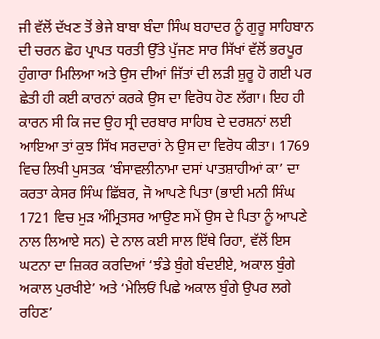ਜੀ ਵੱਲੋਂ ਦੱਖਣ ਤੋਂ ਭੇਜੇ ਬਾਬਾ ਬੰਦਾ ਸਿੰਘ ਬਹਾਦਰ ਨੂੰ ਗੁਰੂ ਸਾਹਿਬਾਨ ਦੀ ਚਰਨ ਛੋਹ ਪ੍ਰਾਪਤ ਧਰਤੀ ਉੱਤੇ ਪੁੱਜਣ ਸਾਰ ਸਿੱਖਾਂ ਵੱਲੋਂ ਭਰਪੂਰ ਹੁੰਗਾਰਾ ਮਿਲਿਆ ਅਤੇ ਉਸ ਦੀਆਂ ਜਿੱਤਾਂ ਦੀ ਲੜੀ ਸ਼ੁਰੂ ਹੋ ਗਈ ਪਰ ਛੇਤੀ ਹੀ ਕਈ ਕਾਰਨਾਂ ਕਰਕੇ ਉਸ ਦਾ ਵਿਰੋਧ ਹੋਣ ਲੱਗਾ। ਇਹ ਹੀ ਕਾਰਨ ਸੀ ਕਿ ਜਦ ਉਹ ਸ੍ਰੀ ਦਰਬਾਰ ਸਾਹਿਬ ਦੇ ਦਰਸ਼ਨਾਂ ਲਈ ਆਇਆ ਤਾਂ ਕੁਝ ਸਿੱਖ ਸਰਦਾਰਾਂ ਨੇ ਉਸ ਦਾ ਵਿਰੋਧ ਕੀਤਾ। 1769 ਵਿਚ ਲਿਖੀ ਪੁਸਤਕ ‘ਬੰਸਾਵਲੀਨਾਮਾ ਦਸਾਂ ਪਾਤਸ਼ਾਹੀਆਂ ਕਾ’ ਦਾ ਕਰਤਾ ਕੇਸਰ ਸਿੰਘ ਛਿੱਬਰ, ਜੋ ਆਪਣੇ ਪਿਤਾ (ਭਾਈ ਮਨੀ ਸਿੰਘ 1721 ਵਿਚ ਮੁੜ ਅੰਮ੍ਰਿਤਸਰ ਆਉਣ ਸਮੇਂ ਉਸ ਦੇ ਪਿਤਾ ਨੂੰ ਆਪਣੇ ਨਾਲ ਲਿਆਏ ਸਨ) ਦੇ ਨਾਲ ਕਈ ਸਾਲ ਇੱਥੇ ਰਿਹਾ, ਵੱਲੋਂ ਇਸ ਘਟਨਾ ਦਾ ਜ਼ਿਕਰ ਕਰਦਿਆਂ ‘ਝੰਡੇ ਬੁੰਗੇ ਬੰਦਈਏ, ਅਕਾਲ ਬੁੰਗੇ ਅਕਾਲ ਪੁਰਖੀਏ’ ਅਤੇ ‘ਮੇਲਿਓਂ ਪਿਛੇ ਅਕਾਲ ਬੁੰਗੇ ਉਪਰ ਲਗੇ ਰਹਿਣ’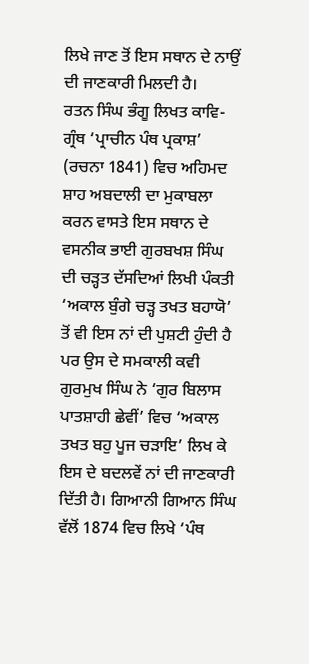ਲਿਖੇ ਜਾਣ ਤੋਂ ਇਸ ਸਥਾਨ ਦੇ ਨਾਉਂ ਦੀ ਜਾਣਕਾਰੀ ਮਿਲਦੀ ਹੈ।
ਰਤਨ ਸਿੰਘ ਭੰਗੂ ਲਿਖਤ ਕਾਵਿ-ਗ੍ਰੰਥ ‘ਪ੍ਰਾਚੀਨ ਪੰਥ ਪ੍ਰਕਾਸ਼’ (ਰਚਨਾ 1841) ਵਿਚ ਅਹਿਮਦ ਸ਼ਾਹ ਅਬਦਾਲੀ ਦਾ ਮੁਕਾਬਲਾ ਕਰਨ ਵਾਸਤੇ ਇਸ ਸਥਾਨ ਦੇ ਵਸਨੀਕ ਭਾਈ ਗੁਰਬਖਸ਼ ਸਿੰਘ ਦੀ ਚੜ੍ਹਤ ਦੱਸਦਿਆਂ ਲਿਖੀ ਪੰਕਤੀ ‘ਅਕਾਲ ਬੁੰਗੇ ਚੜ੍ਹ ਤਖਤ ਬਹਾਯੋ’ ਤੋਂ ਵੀ ਇਸ ਨਾਂ ਦੀ ਪੁਸ਼ਟੀ ਹੁੰਦੀ ਹੈ ਪਰ ਉਸ ਦੇ ਸਮਕਾਲੀ ਕਵੀ ਗੁਰਮੁਖ ਸਿੰਘ ਨੇ ‘ਗੁਰ ਬਿਲਾਸ ਪਾਤਸ਼ਾਹੀ ਛੇਵੀਂ’ ਵਿਚ ‘ਅਕਾਲ ਤਖਤ ਬਹੁ ਪੂਜ ਚੜਾਇ’ ਲਿਖ ਕੇ ਇਸ ਦੇ ਬਦਲਵੇਂ ਨਾਂ ਦੀ ਜਾਣਕਾਰੀ ਦਿੱਤੀ ਹੈ। ਗਿਆਨੀ ਗਿਆਨ ਸਿੰਘ ਵੱਲੋਂ 1874 ਵਿਚ ਲਿਖੇ ‘ਪੰਥ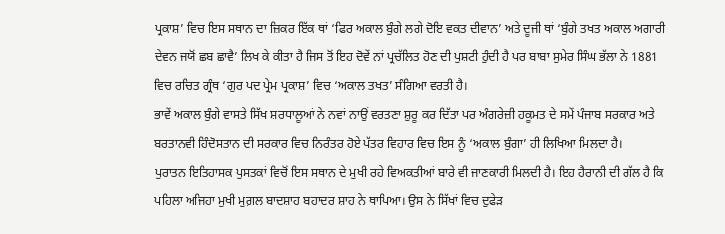ਪ੍ਰਕਾਸ਼’ ਵਿਚ ਇਸ ਸਥਾਨ ਦਾ ਜ਼ਿਕਰ ਇੱਕ ਥਾਂ ‘ਫਿਰ ਅਕਾਲ ਬੁੰਗੇ ਲਗੇ ਦੋਇ ਵਕਤ ਦੀਵਾਨ’ ਅਤੇ ਦੂਜੀ ਥਾਂ ‘ਬੁੰਗੇ ਤਖਤ ਅਕਾਲ ਅਗਾਰੀ ਦੇਵਨ ਜਯੋਂ ਛਬ ਛਾਵੈ’ ਲਿਖ ਕੇ ਕੀਤਾ ਹੈ ਜਿਸ ਤੋਂ ਇਹ ਦੋਵੇਂ ਨਾਂ ਪ੍ਰਚੱਲਿਤ ਹੋਣ ਦੀ ਪੁਸ਼ਟੀ ਹੁੰਦੀ ਹੈ ਪਰ ਬਾਬਾ ਸੁਮੇਰ ਸਿੰਘ ਭੱਲਾ ਨੇ 1881 ਵਿਚ ਰਚਿਤ ਗ੍ਰੰਥ ‘ਗੁਰ ਪਦ ਪ੍ਰੇਮ ਪ੍ਰਕਾਸ਼’ ਵਿਚ ‘ਅਕਾਲ ਤਖਤ’ ਸੰਗਿਆ ਵਰਤੀ ਹੈ।
ਭਾਵੇਂ ਅਕਾਲ ਬੁੰਗੇ ਵਾਸਤੇ ਸਿੱਖ ਸ਼ਰਧਾਲੂਆਂ ਨੇ ਨਵਾਂ ਨਾਉਂ ਵਰਤਣਾ ਸ਼ੁਰੂ ਕਰ ਦਿੱਤਾ ਪਰ ਅੰਗਰੇਜ਼ੀ ਹਕੂਮਤ ਦੇ ਸਮੇਂ ਪੰਜਾਬ ਸਰਕਾਰ ਅਤੇ ਬਰਤਾਨਵੀ ਹਿੰਦੋਸਤਾਨ ਦੀ ਸਰਕਾਰ ਵਿਚ ਨਿਰੰਤਰ ਹੋਏ ਪੱਤਰ ਵਿਹਾਰ ਵਿਚ ਇਸ ਨੂੰ ‘ਅਕਾਲ ਬੁੰਗਾ’ ਹੀ ਲਿਖਿਆ ਮਿਲਦਾ ਹੈ।
ਪੁਰਾਤਨ ਇਤਿਹਾਸਕ ਪੁਸਤਕਾਂ ਵਿਚੋਂ ਇਸ ਸਥਾਨ ਦੇ ਮੁਖੀ ਰਹੇ ਵਿਅਕਤੀਆਂ ਬਾਰੇ ਵੀ ਜਾਣਕਾਰੀ ਮਿਲਦੀ ਹੈ। ਇਹ ਹੈਰਾਨੀ ਦੀ ਗੱਲ ਹੈ ਕਿ ਪਹਿਲਾ ਅਜਿਹਾ ਮੁਖੀ ਮੁਗ਼ਲ ਬਾਦਸ਼ਾਹ ਬਹਾਦਰ ਸ਼ਾਹ ਨੇ ਥਾਪਿਆ। ਉਸ ਨੇ ਸਿੱਖਾਂ ਵਿਚ ਦੁਫੇੜ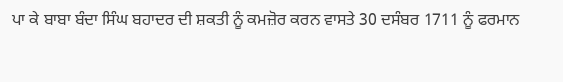ਪਾ ਕੇ ਬਾਬਾ ਬੰਦਾ ਸਿੰਘ ਬਹਾਦਰ ਦੀ ਸ਼ਕਤੀ ਨੂੰ ਕਮਜ਼ੋਰ ਕਰਨ ਵਾਸਤੇ 30 ਦਸੰਬਰ 1711 ਨੂੰ ਫਰਮਾਨ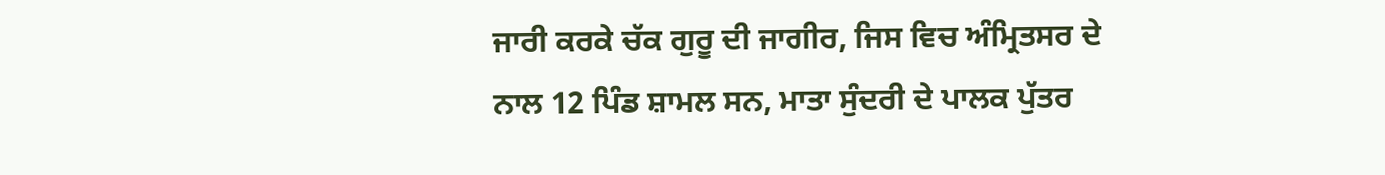ਜਾਰੀ ਕਰਕੇ ਚੱਕ ਗੁਰੂ ਦੀ ਜਾਗੀਰ, ਜਿਸ ਵਿਚ ਅੰਮ੍ਰਿਤਸਰ ਦੇ ਨਾਲ 12 ਪਿੰਡ ਸ਼ਾਮਲ ਸਨ, ਮਾਤਾ ਸੁੰਦਰੀ ਦੇ ਪਾਲਕ ਪੁੱਤਰ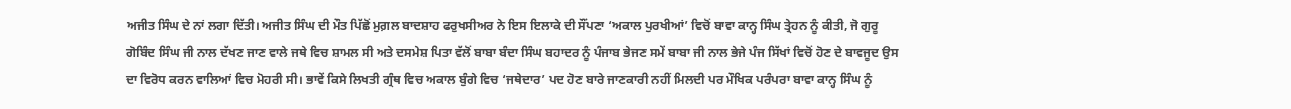ਅਜੀਤ ਸਿੰਘ ਦੇ ਨਾਂ ਲਗਾ ਦਿੱਤੀ। ਅਜੀਤ ਸਿੰਘ ਦੀ ਮੌਤ ਪਿੱਛੋਂ ਮੁਗ਼ਲ ਬਾਦਸ਼ਾਹ ਫਰੁਖਸੀਅਰ ਨੇ ਇਸ ਇਲਾਕੇ ਦੀ ਸੌਂਪਣਾ ‘ਅਕਾਲ ਪੁਰਖੀਆਂ’ ਵਿਚੋਂ ਬਾਵਾ ਕਾਨ੍ਹ ਸਿੰਘ ਤ੍ਰੇਹਨ ਨੂੰ ਕੀਤੀ, ਜੋ ਗੁਰੂ ਗੋਬਿੰਦ ਸਿੰਘ ਜੀ ਨਾਲ ਦੱਖਣ ਜਾਣ ਵਾਲੇ ਜਥੇ ਵਿਚ ਸ਼ਾਮਲ ਸੀ ਅਤੇ ਦਸਮੇਸ਼ ਪਿਤਾ ਵੱਲੋਂ ਬਾਬਾ ਬੰਦਾ ਸਿੰਘ ਬਹਾਦਰ ਨੂੰ ਪੰਜਾਬ ਭੇਜਣ ਸਮੇਂ ਬਾਬਾ ਜੀ ਨਾਲ ਭੇਜੇ ਪੰਜ ਸਿੱਖਾਂ ਵਿਚੋਂ ਹੋਣ ਦੇ ਬਾਵਜੂਦ ਉਸ ਦਾ ਵਿਰੋਧ ਕਰਨ ਵਾਲਿਆਂ ਵਿਚ ਮੋਹਰੀ ਸੀ। ਭਾਵੇਂ ਕਿਸੇ ਲਿਖਤੀ ਗ੍ਰੰਥ ਵਿਚ ਅਕਾਲ ਬੁੰਗੇ ਵਿਚ ‘ਜਥੇਦਾਰ’ ਪਦ ਹੋਣ ਬਾਰੇ ਜਾਣਕਾਰੀ ਨਹੀਂ ਮਿਲਦੀ ਪਰ ਮੌਖਿਕ ਪਰੰਪਰਾ ਬਾਵਾ ਕਾਨ੍ਹ ਸਿੰਘ ਨੂੰ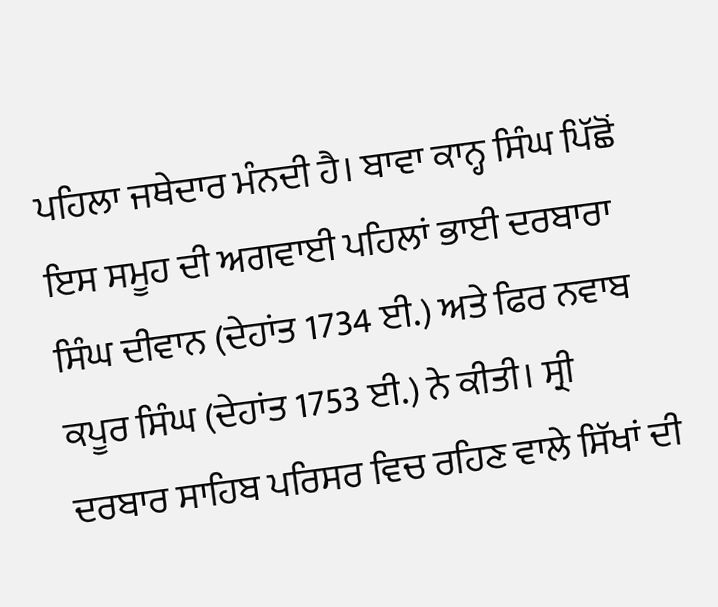ਪਹਿਲਾ ਜਥੇਦਾਰ ਮੰਨਦੀ ਹੈ। ਬਾਵਾ ਕਾਨ੍ਹ ਸਿੰਘ ਪਿੱਛੋਂ ਇਸ ਸਮੂਹ ਦੀ ਅਗਵਾਈ ਪਹਿਲਾਂ ਭਾਈ ਦਰਬਾਰਾ ਸਿੰਘ ਦੀਵਾਨ (ਦੇਹਾਂਤ 1734 ਈ.) ਅਤੇ ਫਿਰ ਨਵਾਬ ਕਪੂਰ ਸਿੰਘ (ਦੇਹਾਂਤ 1753 ਈ.) ਨੇ ਕੀਤੀ। ਸ੍ਰੀ ਦਰਬਾਰ ਸਾਹਿਬ ਪਰਿਸਰ ਵਿਚ ਰਹਿਣ ਵਾਲੇ ਸਿੱਖਾਂ ਦੀ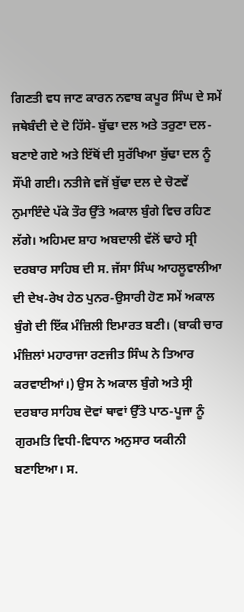ਗਿਣਤੀ ਵਧ ਜਾਣ ਕਾਰਨ ਨਵਾਬ ਕਪੂਰ ਸਿੰਘ ਦੇ ਸਮੇਂ ਜਥੇਬੰਦੀ ਦੇ ਦੋ ਹਿੱਸੇ- ਬੁੱਢਾ ਦਲ ਅਤੇ ਤਰੁਣਾ ਦਲ- ਬਣਾਏ ਗਏ ਅਤੇ ਇੱਥੋਂ ਦੀ ਸੁਰੱਖਿਆ ਬੁੱਢਾ ਦਲ ਨੂੰ ਸੌਂਪੀ ਗਈ। ਨਤੀਜੇ ਵਜੋਂ ਬੁੱਢਾ ਦਲ ਦੇ ਚੋਣਵੇਂ ਨੁਮਾਇੰਦੇ ਪੱਕੇ ਤੌਰ ਉੱਤੇ ਅਕਾਲ ਬੁੰਗੇ ਵਿਚ ਰਹਿਣ ਲੱਗੇ। ਅਹਿਮਦ ਸ਼ਾਹ ਅਬਦਾਲੀ ਵੱਲੋਂ ਢਾਹੇ ਸ੍ਰੀ ਦਰਬਾਰ ਸਾਹਿਬ ਦੀ ਸ. ਜੱਸਾ ਸਿੰਘ ਆਹਲੂਵਾਲੀਆ ਦੀ ਦੇਖ-ਰੇਖ ਹੇਠ ਪੁਨਰ-ਉਸਾਰੀ ਹੋਣ ਸਮੇਂ ਅਕਾਲ ਬੁੰਗੇ ਦੀ ਇੱਕ ਮੰਜ਼ਿਲੀ ਇਮਾਰਤ ਬਣੀ। (ਬਾਕੀ ਚਾਰ ਮੰਜ਼ਿਲਾਂ ਮਹਾਰਾਜਾ ਰਣਜੀਤ ਸਿੰਘ ਨੇ ਤਿਆਰ ਕਰਵਾਈਆਂ।) ਉਸ ਨੇ ਅਕਾਲ ਬੁੰਗੇ ਅਤੇ ਸ੍ਰੀ ਦਰਬਾਰ ਸਾਹਿਬ ਦੋਵਾਂ ਥਾਵਾਂ ਉੱਤੇ ਪਾਠ-ਪੂਜਾ ਨੂੰ ਗੁਰਮਤਿ ਵਿਧੀ-ਵਿਧਾਨ ਅਨੁਸਾਰ ਯਕੀਨੀ ਬਣਾਇਆ। ਸ.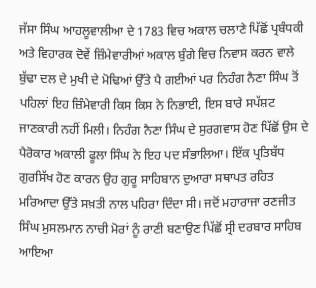ਜੱਸਾ ਸਿੰਘ ਆਹਲੂਵਾਲੀਆ ਦੇ 1783 ਵਿਚ ਅਕਾਲ ਚਲਾਣੇ ਪਿੱਛੋਂ ਪ੍ਰਬੰਧਕੀ ਅਤੇ ਵਿਹਾਰਕ ਦੋਵੇਂ ਜ਼ਿੰਮੇਵਾਰੀਆਂ ਅਕਾਲ ਬੁੰਗੇ ਵਿਚ ਨਿਵਾਸ ਕਰਨ ਵਾਲੇ ਬੁੱਢਾ ਦਲ ਦੇ ਮੁਖੀ ਦੇ ਮੋਢਿਆਂ ਉੱਤੇ ਪੈ ਗਈਆਂ ਪਰ ਨਿਹੰਗ ਨੈਣਾ ਸਿੰਘ ਤੋਂ ਪਹਿਲਾਂ ਇਹ ਜ਼ਿੰਮੇਵਾਰੀ ਕਿਸ ਕਿਸ ਨੇ ਨਿਭਾਈ, ਇਸ ਬਾਰੇ ਸਪੱਸ਼ਟ ਜਾਣਕਾਰੀ ਨਹੀਂ ਮਿਲੀ। ਨਿਹੰਗ ਨੈਣਾ ਸਿੰਘ ਦੇ ਸੁਰਗਵਾਸ ਹੋਣ ਪਿੱਛੋਂ ਉਸ ਦੇ ਪੈਰੋਕਾਰ ਅਕਾਲੀ ਫੂਲਾ ਸਿੰਘ ਨੇ ਇਹ ਪਦ ਸੰਭਾਲਿਆ। ਇੱਕ ਪ੍ਰਤਿਬੱਧ ਗੁਰਸਿੱਖ ਹੋਣ ਕਾਰਨ ਉਹ ਗੁਰੂ ਸਾਹਿਬਾਨ ਦੁਆਰਾ ਸਥਾਪਤ ਰਹਿਤ ਮਰਿਆਦਾ ਉੱਤੇ ਸਖ਼ਤੀ ਨਾਲ ਪਹਿਰਾ ਦਿੰਦਾ ਸੀ। ਜਦੋਂ ਮਹਾਰਾਜਾ ਰਣਜੀਤ ਸਿੰਘ ਮੁਸਲਮਾਨ ਨਾਚੀ ਮੋਰਾਂ ਨੂੰ ਰਾਣੀ ਬਣਾਉਣ ਪਿੱਛੋਂ ਸ੍ਰੀ ਦਰਬਾਰ ਸਾਹਿਬ ਆਇਆ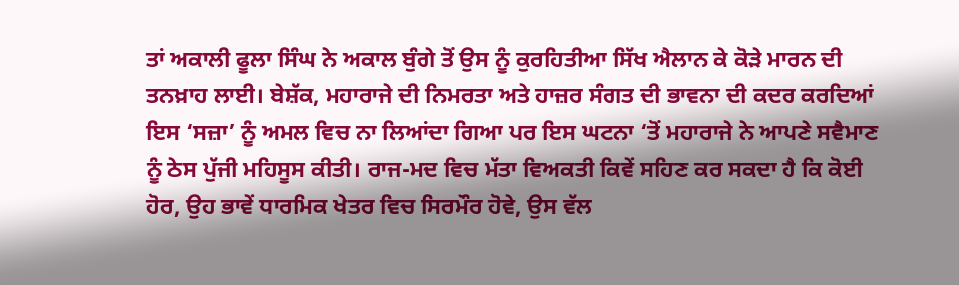ਤਾਂ ਅਕਾਲੀ ਫੂਲਾ ਸਿੰਘ ਨੇ ਅਕਾਲ ਬੁੰਗੇ ਤੋਂ ਉਸ ਨੂੰ ਕੁਰਹਿਤੀਆ ਸਿੱਖ ਐਲਾਨ ਕੇ ਕੋੜੇ ਮਾਰਨ ਦੀ ਤਨਖ਼ਾਹ ਲਾਈ। ਬੇਸ਼ੱਕ, ਮਹਾਰਾਜੇ ਦੀ ਨਿਮਰਤਾ ਅਤੇ ਹਾਜ਼ਰ ਸੰਗਤ ਦੀ ਭਾਵਨਾ ਦੀ ਕਦਰ ਕਰਦਿਆਂ ਇਸ ‘ਸਜ਼ਾ’ ਨੂੰ ਅਮਲ ਵਿਚ ਨਾ ਲਿਆਂਦਾ ਗਿਆ ਪਰ ਇਸ ਘਟਨਾ ‘ਤੋਂ ਮਹਾਰਾਜੇ ਨੇ ਆਪਣੇ ਸਵੈਮਾਣ ਨੂੰ ਠੇਸ ਪੁੱਜੀ ਮਹਿਸੂਸ ਕੀਤੀ। ਰਾਜ-ਮਦ ਵਿਚ ਮੱਤਾ ਵਿਅਕਤੀ ਕਿਵੇਂ ਸਹਿਣ ਕਰ ਸਕਦਾ ਹੈ ਕਿ ਕੋਈ ਹੋਰ, ਉਹ ਭਾਵੇਂ ਧਾਰਮਿਕ ਖੇਤਰ ਵਿਚ ਸਿਰਮੌਰ ਹੋਵੇ, ਉਸ ਵੱਲ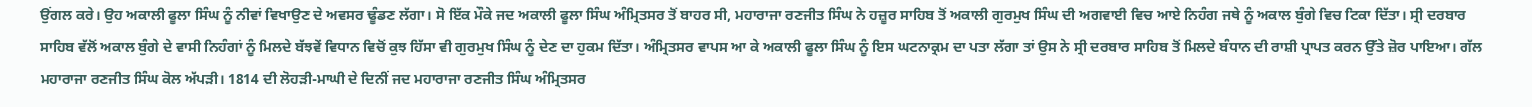ਉਂਗਲ ਕਰੇ। ਉਹ ਅਕਾਲੀ ਫੂਲਾ ਸਿੰਘ ਨੂੰ ਨੀਵਾਂ ਵਿਖਾਉਣ ਦੇ ਅਵਸਰ ਢੂੰਡਣ ਲੱਗਾ। ਸੋ ਇੱਕ ਮੌਕੇ ਜਦ ਅਕਾਲੀ ਫੂਲਾ ਸਿੰਘ ਅੰਮ੍ਰਿਤਸਰ ਤੋਂ ਬਾਹਰ ਸੀ, ਮਹਾਰਾਜਾ ਰਣਜੀਤ ਸਿੰਘ ਨੇ ਹਜ਼ੂਰ ਸਾਹਿਬ ਤੋਂ ਅਕਾਲੀ ਗੁਰਮੁਖ ਸਿੰਘ ਦੀ ਅਗਵਾਈ ਵਿਚ ਆਏ ਨਿਹੰਗ ਜਥੇ ਨੂੰ ਅਕਾਲ ਬੁੰਗੇ ਵਿਚ ਟਿਕਾ ਦਿੱਤਾ। ਸ੍ਰੀ ਦਰਬਾਰ ਸਾਹਿਬ ਵੱਲੋਂ ਅਕਾਲ ਬੁੰਗੇ ਦੇ ਵਾਸੀ ਨਿਹੰਗਾਂ ਨੂੰ ਮਿਲਦੇ ਬੱਝਵੇਂ ਵਿਧਾਨ ਵਿਚੋਂ ਕੁਝ ਹਿੱਸਾ ਵੀ ਗੁਰਮੁਖ ਸਿੰਘ ਨੂੰ ਦੇਣ ਦਾ ਹੁਕਮ ਦਿੱਤਾ। ਅੰਮ੍ਰਿਤਸਰ ਵਾਪਸ ਆ ਕੇ ਅਕਾਲੀ ਫੂਲਾ ਸਿੰਘ ਨੂੰ ਇਸ ਘਟਨਾਕ੍ਰਮ ਦਾ ਪਤਾ ਲੱਗਾ ਤਾਂ ਉਸ ਨੇ ਸ੍ਰੀ ਦਰਬਾਰ ਸਾਹਿਬ ਤੋਂ ਮਿਲਦੇ ਬੰਧਾਨ ਦੀ ਰਾਸ਼ੀ ਪ੍ਰਾਪਤ ਕਰਨ ਉੱਤੇ ਜ਼ੋਰ ਪਾਇਆ। ਗੱਲ ਮਹਾਰਾਜਾ ਰਣਜੀਤ ਸਿੰਘ ਕੋਲ ਅੱਪੜੀ। 1814 ਦੀ ਲੋਹੜੀ-ਮਾਘੀ ਦੇ ਦਿਨੀਂ ਜਦ ਮਹਾਰਾਜਾ ਰਣਜੀਤ ਸਿੰਘ ਅੰਮ੍ਰਿਤਸਰ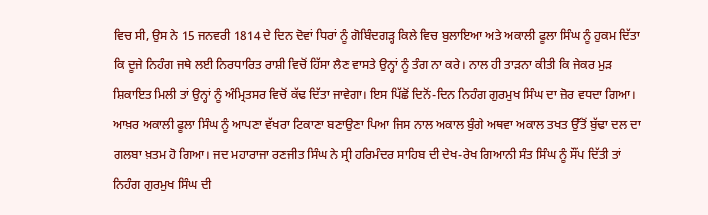ਵਿਚ ਸੀ, ਉਸ ਨੇ 15 ਜਨਵਰੀ 1814 ਦੇ ਦਿਨ ਦੋਵਾਂ ਧਿਰਾਂ ਨੂੰ ਗੋਬਿੰਦਗੜ੍ਹ ਕਿਲੇ ਵਿਚ ਬੁਲਾਇਆ ਅਤੇ ਅਕਾਲੀ ਫੂਲਾ ਸਿੰਘ ਨੂੰ ਹੁਕਮ ਦਿੱਤਾ ਕਿ ਦੂਜੇ ਨਿਹੰਗ ਜਥੇ ਲਈ ਨਿਰਧਾਰਿਤ ਰਾਸ਼ੀ ਵਿਚੋਂ ਹਿੱਸਾ ਲੈਣ ਵਾਸਤੇ ਉਨ੍ਹਾਂ ਨੂੰ ਤੰਗ ਨਾ ਕਰੇ। ਨਾਲ ਹੀ ਤਾੜਨਾ ਕੀਤੀ ਕਿ ਜੇਕਰ ਮੁੜ ਸ਼ਿਕਾਇਤ ਮਿਲੀ ਤਾਂ ਉਨ੍ਹਾਂ ਨੂੰ ਅੰਮ੍ਰਿਤਸਰ ਵਿਚੋਂ ਕੱਢ ਦਿੱਤਾ ਜਾਵੇਗਾ। ਇਸ ਪਿੱਛੋਂ ਦਿਨੋਂ-ਦਿਨ ਨਿਹੰਗ ਗੁਰਮੁਖ ਸਿੰਘ ਦਾ ਜ਼ੋਰ ਵਧਦਾ ਗਿਆ। ਆਖ਼ਰ ਅਕਾਲੀ ਫੂਲਾ ਸਿੰਘ ਨੂੰ ਆਪਣਾ ਵੱਖਰਾ ਟਿਕਾਣਾ ਬਣਾਉਣਾ ਪਿਆ ਜਿਸ ਨਾਲ ਅਕਾਲ ਬੁੰਗੇ ਅਥਵਾ ਅਕਾਲ ਤਖਤ ਉੱਤੋਂ ਬੁੱਢਾ ਦਲ ਦਾ ਗਲਬਾ ਖ਼ਤਮ ਹੋ ਗਿਆ। ਜਦ ਮਹਾਰਾਜਾ ਰਣਜੀਤ ਸਿੰਘ ਨੇ ਸ੍ਰੀ ਹਰਿਮੰਦਰ ਸਾਹਿਬ ਦੀ ਦੇਖ-ਰੇਖ ਗਿਆਨੀ ਸੰਤ ਸਿੰਘ ਨੂੰ ਸੌਂਪ ਦਿੱਤੀ ਤਾਂ ਨਿਹੰਗ ਗੁਰਮੁਖ ਸਿੰਘ ਦੀ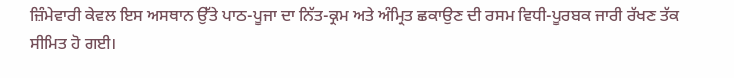ਜ਼ਿੰਮੇਵਾਰੀ ਕੇਵਲ ਇਸ ਅਸਥਾਨ ਉੱਤੇ ਪਾਠ-ਪੂਜਾ ਦਾ ਨਿੱਤ-ਕ੍ਰਮ ਅਤੇ ਅੰਮ੍ਰਿਤ ਛਕਾਉਣ ਦੀ ਰਸਮ ਵਿਧੀ-ਪੂਰਬਕ ਜਾਰੀ ਰੱਖਣ ਤੱਕ ਸੀਮਿਤ ਹੋ ਗਈ।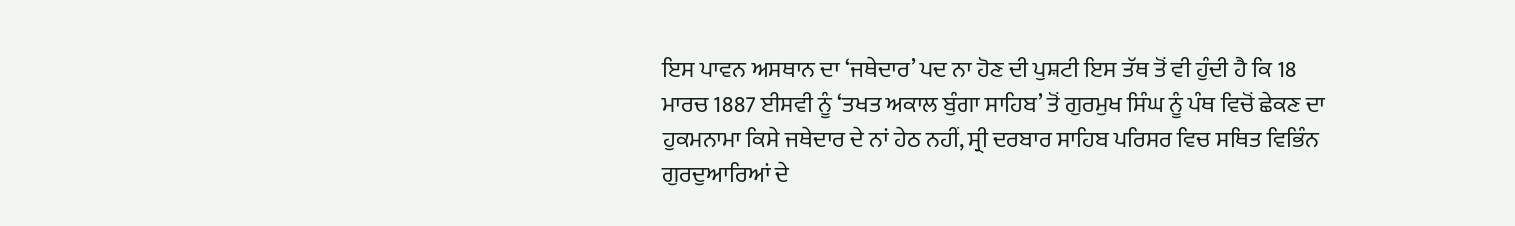ਇਸ ਪਾਵਨ ਅਸਥਾਨ ਦਾ ‘ਜਥੇਦਾਰ’ ਪਦ ਨਾ ਹੋਣ ਦੀ ਪੁਸ਼ਟੀ ਇਸ ਤੱਥ ਤੋਂ ਵੀ ਹੁੰਦੀ ਹੈ ਕਿ 18 ਮਾਰਚ 1887 ਈਸਵੀ ਨੂੰ ‘ਤਖਤ ਅਕਾਲ ਬੁੰਗਾ ਸਾਹਿਬ’ ਤੋਂ ਗੁਰਮੁਖ ਸਿੰਘ ਨੂੰ ਪੰਥ ਵਿਚੋਂ ਛੇਕਣ ਦਾ ਹੁਕਮਨਾਮਾ ਕਿਸੇ ਜਥੇਦਾਰ ਦੇ ਨਾਂ ਹੇਠ ਨਹੀਂ, ਸ੍ਰੀ ਦਰਬਾਰ ਸਾਹਿਬ ਪਰਿਸਰ ਵਿਚ ਸਥਿਤ ਵਿਭਿੰਨ ਗੁਰਦੁਆਰਿਆਂ ਦੇ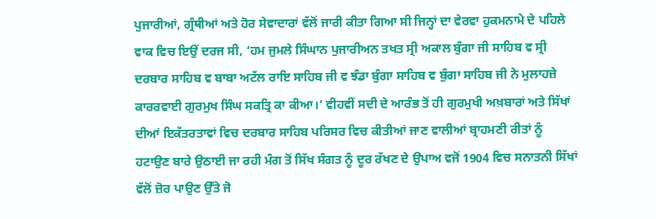ਪੁਜਾਰੀਆਂ, ਗ੍ਰੰਥੀਆਂ ਅਤੇ ਹੋਰ ਸੇਵਾਦਾਰਾਂ ਵੱਲੋਂ ਜਾਰੀ ਕੀਤਾ ਗਿਆ ਸੀ ਜਿਨ੍ਹਾਂ ਦਾ ਵੇਰਵਾ ਹੁਕਮਨਾਮੇ ਦੇ ਪਹਿਲੇ ਵਾਕ ਵਿਚ ਇਉਂ ਦਰਜ ਸੀ, ‘ਹਮ ਜੁਮਲੇ ਸਿੰਘਾਨ ਪੁਜਾਰੀਅਨ ਤਖਤ ਸ੍ਰੀ ਅਕਾਲ ਬੁੰਗਾ ਜੀ ਸਾਹਿਬ ਵ ਸ੍ਰੀ ਦਰਬਾਰ ਸਾਹਿਬ ਵ ਬਾਬਾ ਅਟੱਲ ਰਾਇ ਸਾਹਿਬ ਜੀ ਵ ਝੰਡਾ ਬੁੰਗਾ ਸਾਹਿਬ ਵ ਬੁੰਗਾ ਸਾਹਿਬ ਜੀ ਨੇ ਮੁਲਾਹਜ਼ੇ ਕਾਰਰਵਾਈ ਗੁਰਮੁਖ ਸਿੰਘ ਸਕਤ੍ਰਿ ਕਾ ਕੀਆ।’ ਵੀਹਵੀਂ ਸਦੀ ਦੇ ਆਰੰਭ ਤੋਂ ਹੀ ਗੁਰਮੁਖੀ ਅਖ਼ਬਾਰਾਂ ਅਤੇ ਸਿੱਖਾਂ ਦੀਆਂ ਇਕੱਤਰਤਾਵਾਂ ਵਿਚ ਦਰਬਾਰ ਸਾਹਿਬ ਪਰਿਸਰ ਵਿਚ ਕੀਤੀਆਂ ਜਾਣ ਵਾਲੀਆਂ ਬ੍ਰਾਹਮਣੀ ਰੀਤਾਂ ਨੂੰ ਹਟਾਉਣ ਬਾਰੇ ਉਠਾਈ ਜਾ ਰਹੀ ਮੰਗ ਤੋਂ ਸਿੱਖ ਸੰਗਤ ਨੂੰ ਦੂਰ ਰੱਖਣ ਦੇ ਉਪਾਅ ਵਜੋਂ 1904 ਵਿਚ ਸਨਾਤਨੀ ਸਿੱਖਾਂ ਵੱਲੋਂ ਜ਼ੋਰ ਪਾਉਣ ਉੱਤੇ ਜੋ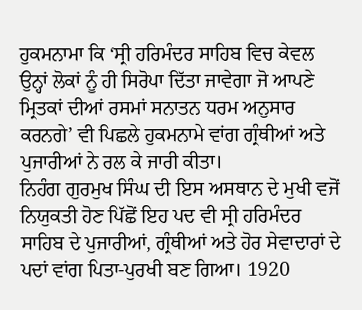ਹੁਕਮਨਾਮਾ ਕਿ ‘ਸ੍ਰੀ ਹਰਿਮੰਦਰ ਸਾਹਿਬ ਵਿਚ ਕੇਵਲ ਉਨ੍ਹਾਂ ਲੋਕਾਂ ਨੂੰ ਹੀ ਸਿਰੋਪਾ ਦਿੱਤਾ ਜਾਵੇਗਾ ਜੋ ਆਪਣੇ ਮ੍ਰਿਤਕਾਂ ਦੀਆਂ ਰਸਮਾਂ ਸਨਾਤਨ ਧਰਮ ਅਨੁਸਾਰ ਕਰਨਗੇ’ ਵੀ ਪਿਛਲੇ ਹੁਕਮਨਾਮੇ ਵਾਂਗ ਗ੍ਰੰਥੀਆਂ ਅਤੇ ਪੁਜਾਰੀਆਂ ਨੇ ਰਲ ਕੇ ਜਾਰੀ ਕੀਤਾ।
ਨਿਹੰਗ ਗੁਰਮੁਖ ਸਿੰਘ ਦੀ ਇਸ ਅਸਥਾਨ ਦੇ ਮੁਖੀ ਵਜੋਂ ਨਿਯੁਕਤੀ ਹੋਣ ਪਿੱਛੋਂ ਇਹ ਪਦ ਵੀ ਸ੍ਰੀ ਹਰਿਮੰਦਰ ਸਾਹਿਬ ਦੇ ਪੁਜਾਰੀਆਂ, ਗ੍ਰੰਥੀਆਂ ਅਤੇ ਹੋਰ ਸੇਵਾਦਾਰਾਂ ਦੇ ਪਦਾਂ ਵਾਂਗ ਪਿਤਾ-ਪੁਰਖੀ ਬਣ ਗਿਆ। 1920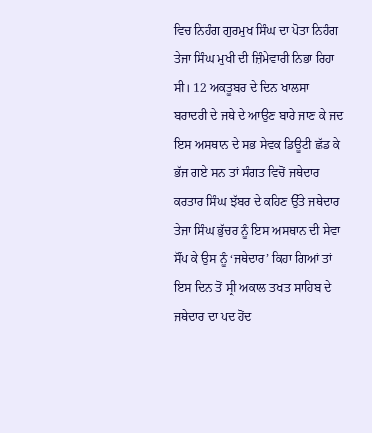ਵਿਚ ਨਿਹੰਗ ਗੁਰਮੁਖ ਸਿੰਘ ਦਾ ਪੋਤਾ ਨਿਹੰਗ ਤੇਜਾ ਸਿੰਘ ਮੁਖੀ ਦੀ ਜ਼ਿੰਮੇਵਾਰੀ ਨਿਭਾ ਰਿਹਾ ਸੀ। 12 ਅਕਤੂਬਰ ਦੇ ਦਿਨ ਖਾਲਸਾ ਬਰਾਦਰੀ ਦੇ ਜਥੇ ਦੇ ਆਉਣ ਬਾਰੇ ਜਾਣ ਕੇ ਜਦ ਇਸ ਅਸਥਾਨ ਦੇ ਸਭ ਸੇਵਕ ਡਿਊਟੀ ਛੱਡ ਕੇ ਭੱਜ ਗਏ ਸਨ ਤਾਂ ਸੰਗਤ ਵਿਚੋਂ ਜਥੇਦਾਰ ਕਰਤਾਰ ਸਿੰਘ ਝੱਬਰ ਦੇ ਕਹਿਣ ਉੱਤੇ ਜਥੇਦਾਰ ਤੇਜਾ ਸਿੰਘ ਭੁੱਚਰ ਨੂੰ ਇਸ ਅਸਥਾਨ ਦੀ ਸੇਵਾ ਸੌਂਪ ਕੇ ਉਸ ਨੂੰ ‘ਜਥੇਦਾਰ’ ਕਿਹਾ ਗਿਆਂ ਤਾਂ ਇਸ ਦਿਨ ਤੋਂ ਸ੍ਰੀ ਅਕਾਲ ਤਖਤ ਸਾਹਿਬ ਦੇ ਜਥੇਦਾਰ ਦਾ ਪਦ ਹੋਂਦ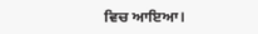ਵਿਚ ਆਇਆ।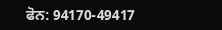ਫੋਨ: 94170-49417